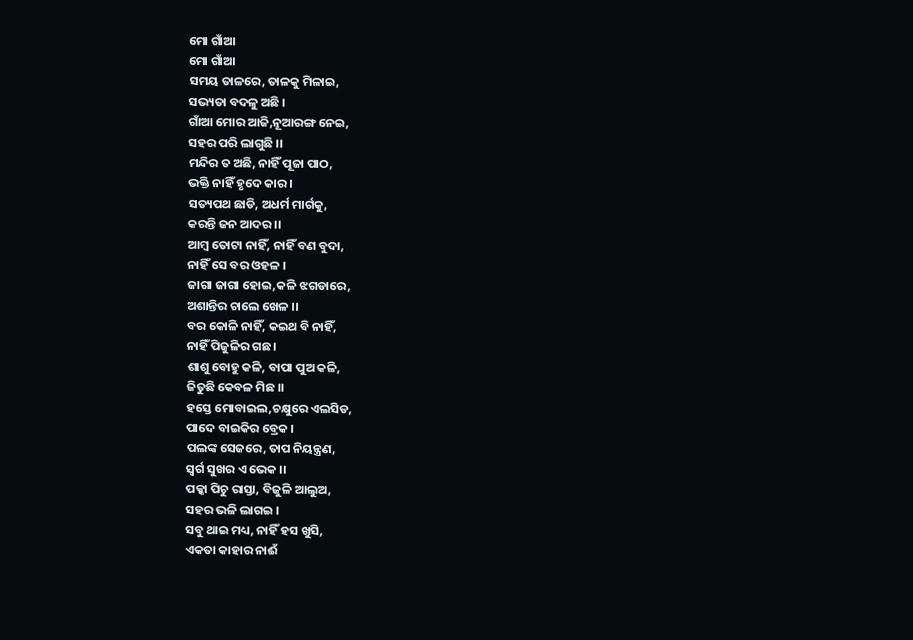ମୋ ଗାଁଆ
ମୋ ଗାଁଆ
ସମୟ ତାଳରେ, ତାଳକୁ ମିଳାଇ,
ସଭ୍ୟତା ବଦଳୁ ଅଛି ।
ଗାଁଆ ମୋର ଆଜି,ନୂଆରଙ୍ଗ ନେଇ,
ସହର ପରି ଲାଗୁଛି ।।
ମନ୍ଦିର ତ ଅଛି, ନାହିଁ ପୂଜା ପାଠ,
ଭକ୍ତି ନାହିଁ ହୃଦେ କାର ।
ସତ୍ୟପଥ ଛାଡି, ଅଧର୍ମ ମାର୍ଗକୁ,
କରନ୍ତି ଜନ ଆଦର ।।
ଆମ୍ବ ତୋଟା ନାହିଁ, ନାହିଁ ବଣ ବୁଦା,
ନାହିଁ ସେ ବର ଓହଳ ।
ଜାଗା ଜାଗା ହୋଇ,କଳି ଝଗଡାରେ,
ଅଶାନ୍ତିର ଚାଲେ ଖେଳ ।।
ବର କୋଳି ନାହିଁ, କଇଥ ବି ନାହିଁ,
ନାହିଁ ପିଜୁଳିର ଗଛ ।
ଶାଶୁ ବୋହୁ କଳି, ବାପା ପୁଅ କଳି,
ଜିତୁଛି କେବଳ ମିଛ ।।
ହସ୍ତେ ମୋବାଇଲ,ଚକ୍ଷୁରେ ଏଲସିଡ,
ପାଦେ ବାଇକିର ବ୍ରେକ ।
ପଲଙ୍କ ସେଜରେ, ତାପ ନିୟନ୍ତ୍ରଣ,
ସ୍ୱର୍ଗ ସୁଖର ଏ ଭେକ ।।
ପକ୍କା ପିଚୁ ରାସ୍ତା, ବିଜୁଳି ଆଲୁଅ,
ସହର ଭଳି ଲାଗଇ ।
ସବୁ ଥାଇ ମଧ୍ୟ, ନାହିଁ ହସ ଖୁସି,
ଏକତା କାହାର ନାଈଁ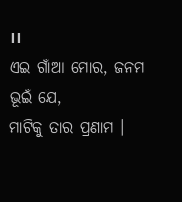।।
ଏଇ ଗାଁଆ ମୋର, ଜନମ ଭୂଇଁ ଯେ,
ମାଟିକୁ ତାର ପ୍ରଣାମ ।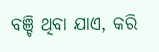ବଞ୍ଚି ଥିବା ଯାଏ, କରି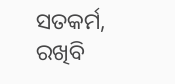ସତକର୍ମ,
ରଖିବି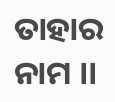ତାହାର ନାମ ।।